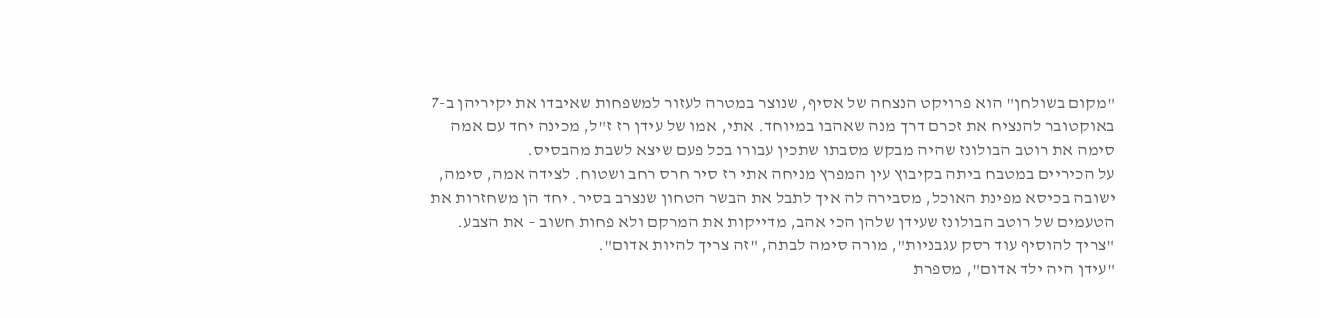"מקום בשולחן" הוא פרויקט הנצחה של אסיף, שנוצר במטרה לעזור למשפחות שאיבדו את יקיריהן ב-7 באוקטובר להנציח את זכרם דרך מנה שאהבו במיוחד. אתי, אמו של עידן רז ז"ל, מכינה יחד עם אמה סימה את רוטב הבולונז שהיה מבקש מסבתו שתכין עבורו בכל פעם שיצא לשבת מהבסיס.
על הכיריים במטבח ביתה בקיבוץ עין המפרץ מניחה אתי רז סיר חרס רחב ושטוח. לצידה אמה, סימה, ישובה בכיסא מפינת האוכל, מסבירה לה איך לתבל את הבשר הטחון שנצרב בסיר. יחד הן משחזרות את הטעמים של רוטב הבולונז שעידן שלהן הכי אהב, מדייקות את המרקם ולא פחות חשוב – את הצבע. "צריך להוסיף עוד רסק עגבניות", מורה סימה לבתה, "זה צריך להיות אדום".
"עידן היה ילד אדום", מספרת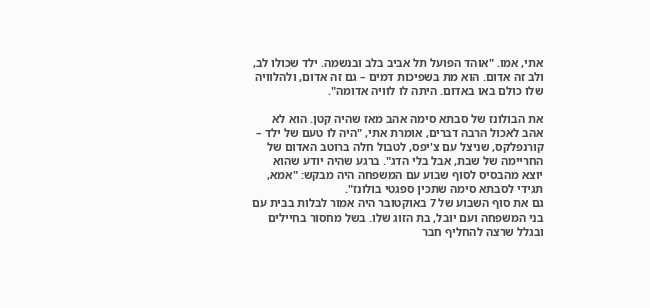אתי, אמו. "אוהד הפועל תל אביב בלב ובנשמה. ילד שכולו לב, ולב זה אדום. הוא מת בשפיכות דמים – גם זה אדום, ולהלוויה שלו כולם באו באדום. היתה לו לוויה אדומה".

את הבולונז של סבתא סימה אהב מאז שהיה קטן. הוא לא אהב לאכול הרבה דברים, אומרת אתי, "היה לו טעם של ילד – קורנפלקס, שניצל עם צ'יפס, לטבול חלה ברוטב האדום של החריימה של שבת, אבל בלי הדג". ברגע שהיה יודע שהוא יוצא מהבסיס לסוף שבוע עם המשפחה היה מבקש: "אמא, תגידי לסבתא סימה שתכין ספגטי בולונז".
גם את סוף השבוע של 7 באוקטובר היה אמור לבלות בבית עם בני המשפחה ועם יובל, בת הזוג שלו. בשל מחסור בחיילים ובגלל שרצה להחליף חבר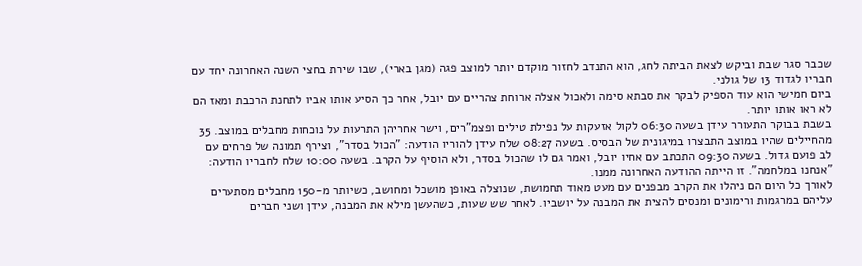שכבר סגר שבת וביקש לצאת הביתה לחג, הוא התנדב לחזור מוקדם יותר למוצב פגה (מגן בארי), שבו שירת בחצי השנה האחרונה יחד עם חבריו לגדוד 13 של גולני.
ביום חמישי הוא עוד הספיק לבקר את סבתא סימה ולאכול אצלה ארוחת צהריים עם יובל, אחר כך הסיע אותו אביו לתחנת הרכבת ומאז הם לא ראו אותו יותר.
בשבת בבוקר התעורר עידן בשעה 06:30 לקול אזעקות על נפילת טילים ופצמ"רים, וישר אחריהן התרעות על נוכחות מחבלים במוצב. 35 מהחיילים שהיו במוצב התבצרו במיגונית של הבסיס. בשעה 08:27 שלח עידן להוריו הודעה: "הכול בסדר", וצירף תמונה של פרחים עם לב פועם גדול. בשעה 09:30 התכתב עם אחיו יובל, ואמר גם לו שהכול בסדר, ולא הוסיף על הקרב. בשעה 10:00 שלח לחבריו הודעה: "אנחנו במלחמה". זו הייתה ההודעה האחרונה ממנו.
לאורך כל היום הם ניהלו את הקרב מבפנים עם מעט מאוד תחמושת, שנוצלה באופן מושכל ומחושב, כשיותר מ-150 מחבלים מסתערים עליהם במרגמות ורימונים ומנסים להצית את המבנה על יושביו. לאחר שש שעות, כשהעשן מילא את המבנה, עידן ושני חברים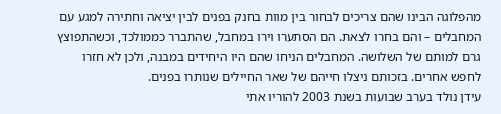מהפלוגה הבינו שהם צריכים לבחור בין מוות בחנק בפנים לבין יציאה וחתירה למגע עם המחבלים – והם בחרו לצאת. הם הסתערו וירו במחבל, שהתברר כממולכד, וכשהתפוצץ גרם למותם של השלושה. המחבלים הניחו שהם היו היחידים במבנה, ולכן לא חזרו לחפש אחרים. בזכותם ניצלו חייהם של שאר החיילים שנותרו בפנים.
עידן נולד בערב שבועות בשנת 2003 להוריו אתי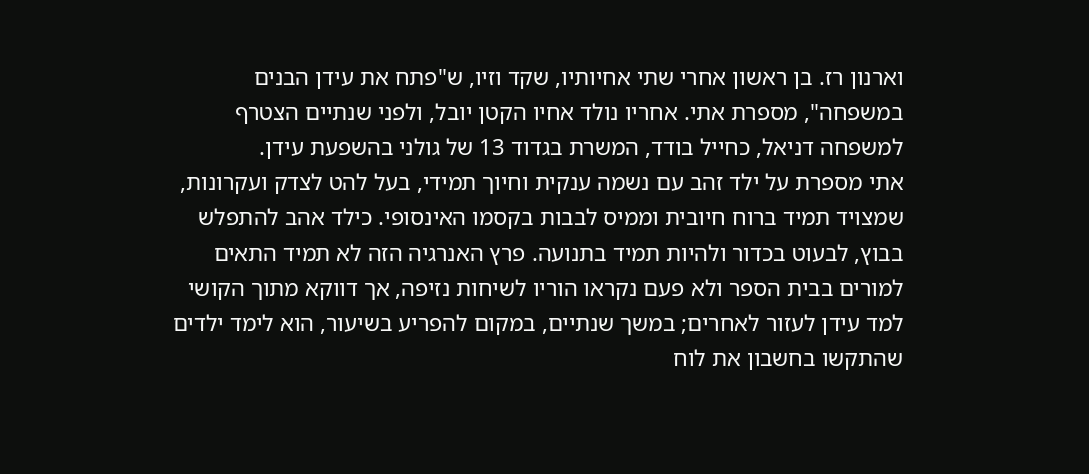וארנון רז. בן ראשון אחרי שתי אחיותיו, שקד וזיו, ש"פתח את עידן הבנים במשפחה", מספרת אתי. אחריו נולד אחיו הקטן יובל, ולפני שנתיים הצטרף למשפחה דניאל, כחייל בודד, המשרת בגדוד 13 של גולני בהשפעת עידן.
אתי מספרת על ילד זהב עם נשמה ענקית וחיוך תמידי, בעל להט לצדק ועקרונות, שמצויד תמיד ברוח חיובית וממיס לבבות בקסמו האינסופי. כילד אהב להתפלש בבוץ, לבעוט בכדור ולהיות תמיד בתנועה. פרץ האנרגיה הזה לא תמיד התאים למורים בבית הספר ולא פעם נקראו הוריו לשיחות נזיפה, אך דווקא מתוך הקושי למד עידן לעזור לאחרים; במשך שנתיים, במקום להפריע בשיעור, הוא לימד ילדים שהתקשו בחשבון את לוח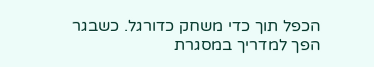הכפל תוך כדי משחק כדורגל. כשבגר הפך למדריך במסגרת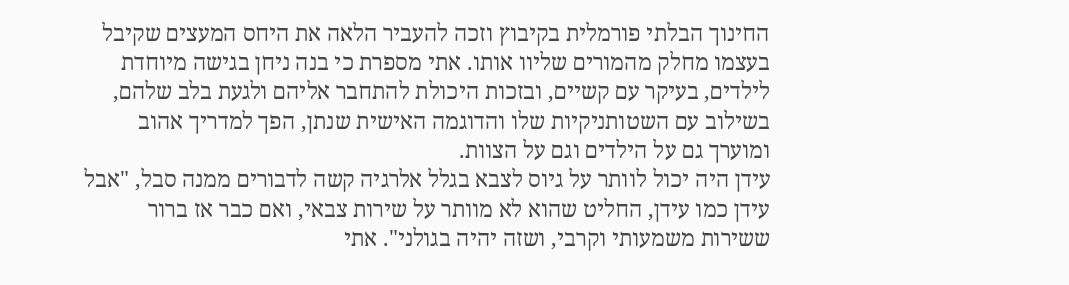החינוך הבלתי פורמלית בקיבוץ וזכה להעביר הלאה את היחס המעצים שקיבל בעצמו מחלק מהמורים שליוו אותו. אתי מספרת כי בנה ניחן בגישה מיוחדת לילדים, בעיקר עם קשיים, ובזכות היכולת להתחבר אליהם ולגעת בלב שלהם, בשילוב עם השטותניקיות שלו והדוגמה האישית שנתן, הפך למדריך אהוב ומוערך גם על הילדים וגם על הצוות.
עידן היה יכול לוותר על גיוס לצבא בגלל אלרגיה קשה לדבורים ממנה סבל, "אבל עידן כמו עידן, החליט שהוא לא מוותר על שירות צבאי, ואם כבר אז ברור ששירות משמעותי וקרבי, ושזה יהיה בגולני". אתי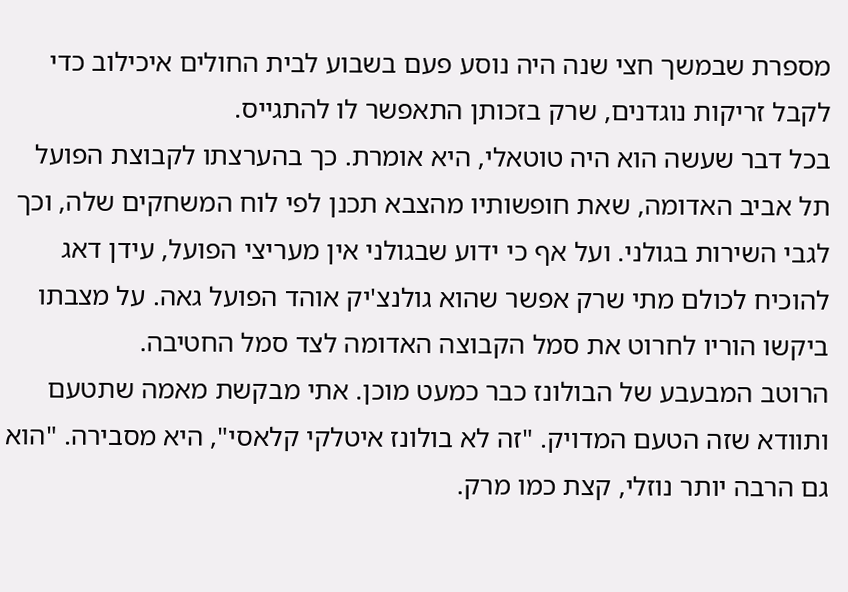מספרת שבמשך חצי שנה היה נוסע פעם בשבוע לבית החולים איכילוב כדי לקבל זריקות נוגדנים, שרק בזכותן התאפשר לו להתגייס.
בכל דבר שעשה הוא היה טוטאלי, היא אומרת. כך בהערצתו לקבוצת הפועל תל אביב האדומה, שאת חופשותיו מהצבא תכנן לפי לוח המשחקים שלה, וכך לגבי השירות בגולני. ועל אף כי ידוע שבגולני אין מעריצי הפועל, עידן דאג להוכיח לכולם מתי שרק אפשר שהוא גולנצ'יק אוהד הפועל גאה. על מצבתו ביקשו הוריו לחרוט את סמל הקבוצה האדומה לצד סמל החטיבה.
הרוטב המבעבע של הבולונז כבר כמעט מוכן. אתי מבקשת מאמה שתטעם ותוודא שזה הטעם המדויק. "זה לא בולונז איטלקי קלאסי", היא מסבירה. "הוא גם הרבה יותר נוזלי, קצת כמו מרק.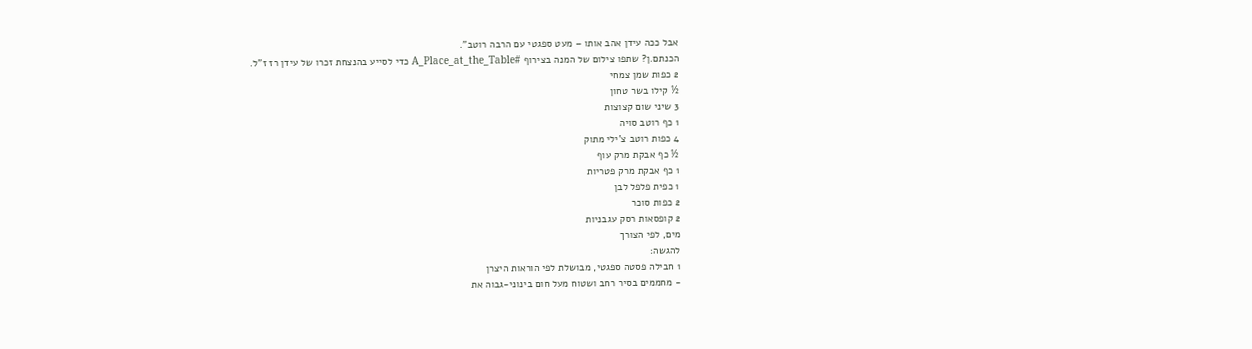אבל ככה עידן אהב אותו – מעט ספגטי עם הרבה רוטב".
הכנתם.ן? שתפו צילום של המנה בצירוף #A_Place_at_the_Table כדי לסייע בהנצחת זכרו של עידן רז ז"ל.
2 כפות שמן צמחי
½ קילו בשר טחון
3 שיני שום קצוצות
1 כף רוטב סויה
4 כפות רוטב צ'ילי מתוק
½ כף אבקת מרק עוף
1 כף אבקת מרק פטריות
1 כפית פלפל לבן
2 כפות סוכר
2 קופסאות רסק עגבניות
מים, לפי הצורך
להגשה:
1 חבילה פסטה ספגטי, מבושלת לפי הוראות היצרן
- מחממים בסיר רחב ושטוח מעל חום בינוני-גבוה את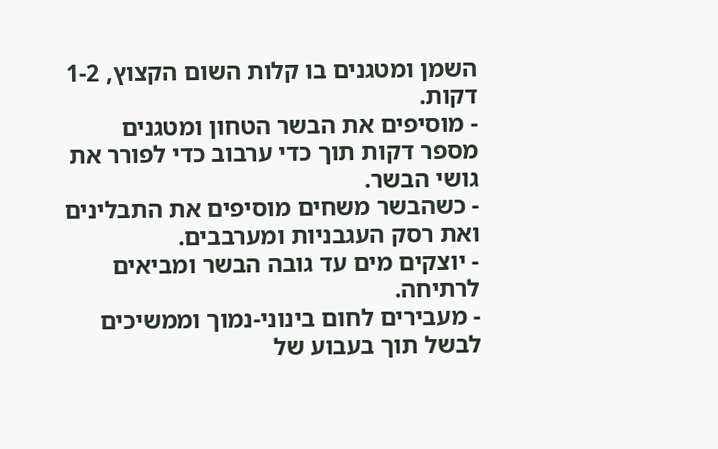השמן ומטגנים בו קלות השום הקצוץ, 1-2 דקות.
- מוסיפים את הבשר הטחון ומטגנים מספר דקות תוך כדי ערבוב כדי לפורר את גושי הבשר.
- כשהבשר משחים מוסיפים את התבלינים ואת רסק העגבניות ומערבבים.
- יוצקים מים עד גובה הבשר ומביאים לרתיחה.
- מעבירים לחום בינוני-נמוך וממשיכים לבשל תוך בעבוע של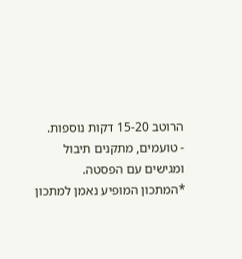הרוטב 15-20 דקות נוספות.
- טועמים, מתקנים תיבול ומגישים עם הפסטה.
*המתכון המופיע נאמן למתכון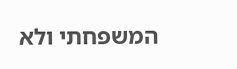המשפחתי ולא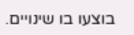בוצעו בו שינויים.